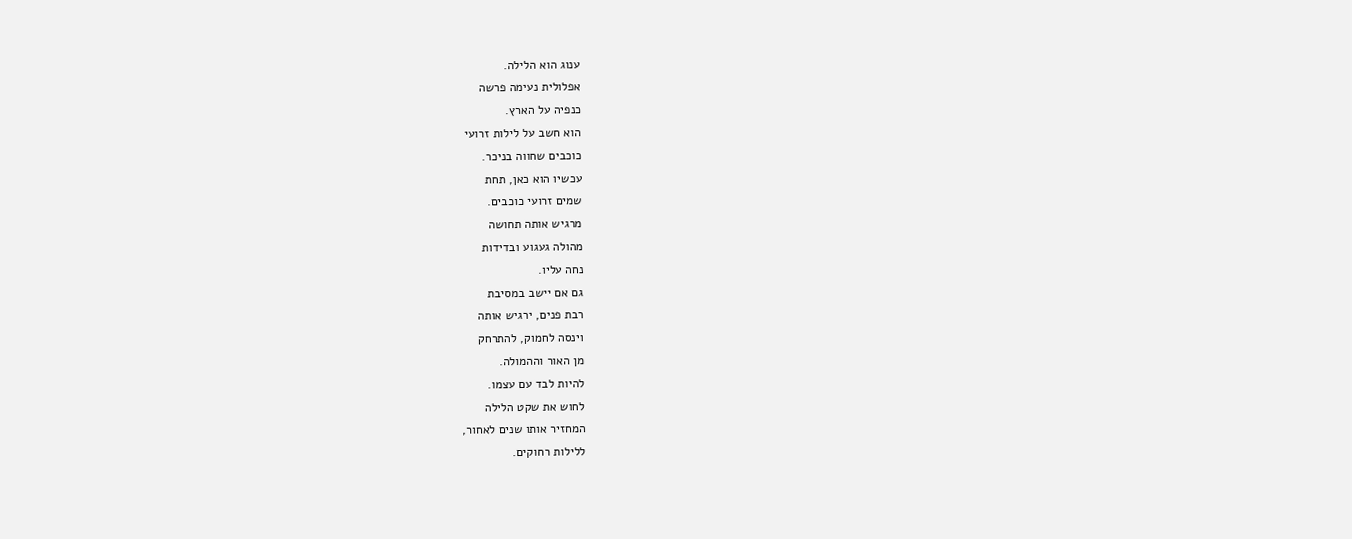ענוג הוא הלילה.
אפלולית נעימה פרשה
כנפיה על הארץ.
הוא חשב על לילות זרועי
כוכבים שחווה בניכר.
עכשיו הוא כאן, תחת
שמים זרועי כוכבים.
מרגיש אותה תחושה
מהולה געגוע ובדידות
נחה עליו.
גם אם יישב במסיבת
רבת פנים, ירגיש אותה
וינסה לחמוק, להתרחק
מן האור וההמולה.
להיות לבד עם עצמו.
לחוש את שקט הלילה
המחזיר אותו שנים לאחור,
ללילות רחוקים.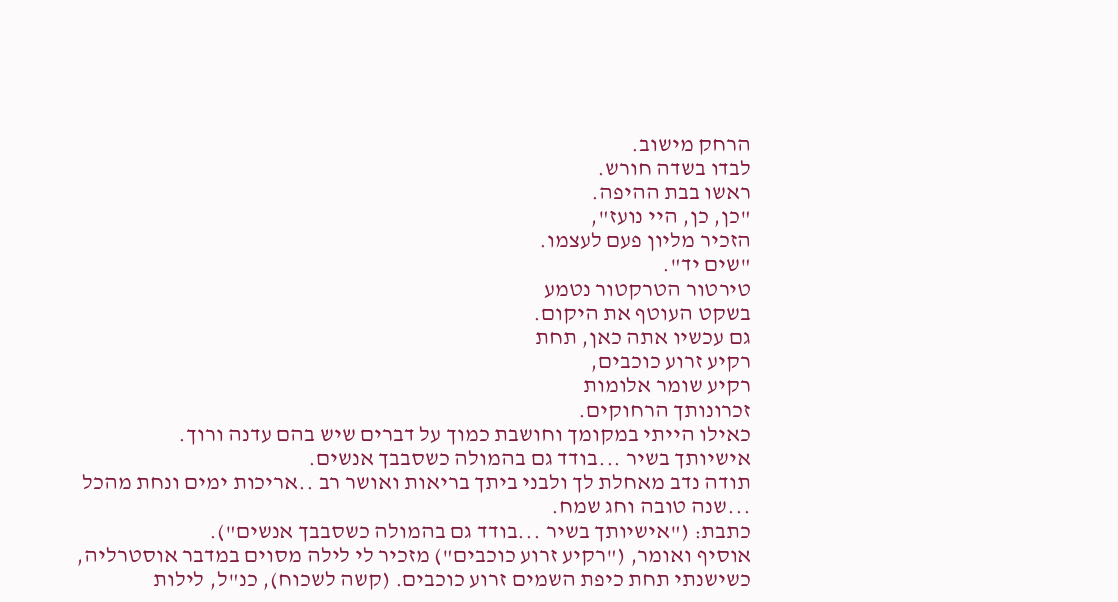הרחק מישוב.
לבדו בשדה חורש.
ראשו בבת ההיפה.
"כן, כן, היי נועז",
הזכיר מליון פעם לעצמו.
"שים יד".
טירטור הטרקטור נטמע
בשקט העוטף את היקום.
גם עכשיו אתה כאן, תחת
רקיע זרוע כוכבים,
רקיע שומר אלומות
זכרונותך הרחוקים.
כאילו הייתי במקומך וחושבת כמוך על דברים שיש בהם עדנה ורוך.
אישיותך בשיר ...בודד גם בהמולה כשסבבך אנשים.
תודה נדב מאחלת לך ולבני ביתך בריאות ואושר רב ..אריכות ימים ונחת מהכל ...שנה טובה וחג שמח.
כתבת: ("אישיותך בשיר ...בודד גם בהמולה כשסבבך אנשים").
אוסיף ואומר, ("רקיע זרוע כוכבים") מזכיר לי לילה מסוים במדבר אוסטרליה, כשישנתי תחת כיפת השמים זרוע כוכבים. (קשה לשכוח), כנ"ל, לילות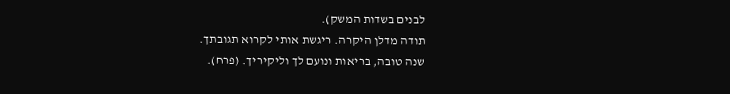לבנים בשדות המשק).
תודה מדלן היקרה. ריגשת אותי לקרוא תגובתך.
שנה טובה, בריאות ונועם לך וליקיריך. (פרח).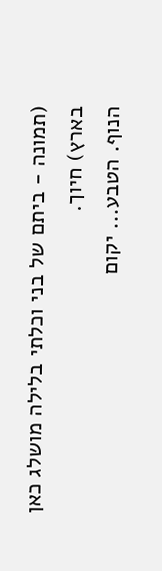(תמונה - ביתם של בני וכלתי בלילה מושלג כאן בארץ) חיוך.
הנוף. הטבע... יקום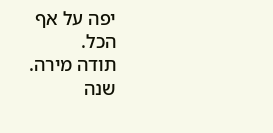יפה על אף הכל.
תודה מירה. שנה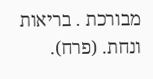מבורכת . בריאות ונחת. (פרח).